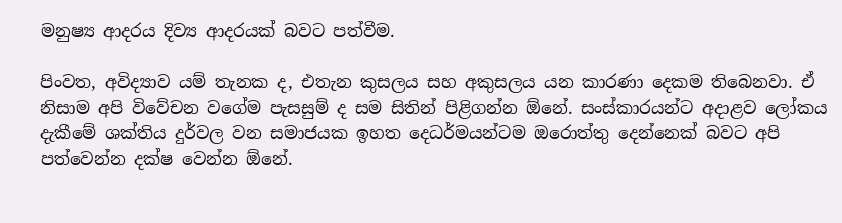මනුෂ්‍ය ආදරය දිව්‍ය ආදරයක් බවට පත්වීම.

පිංවත, අවිද්‍යාව යම් තැනක ද, එතැන කුසලය සහ අකුසලය යන කාරණා දෙකම තිබෙනවා. ඒ නිසාම අපි විවේචන වගේම පැසසුම් ද සම සිතින් පිළිගන්න ඕනේ. සංස්කාරයන්ට අදාළව ලෝකය දැකීමේ ශක්තිය දුර්වල වන සමාජයක ඉහත දෙධර්මයන්ටම ඔරොත්තු දෙන්නෙක් බවට අපි පත්වෙන්න දක්ෂ වෙන්න ඕනේ.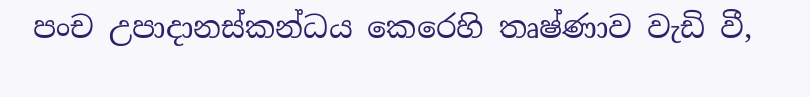පංච උපාදානස්කන්ධය කෙරෙහි තෘෂ්ණාව වැඩි වී,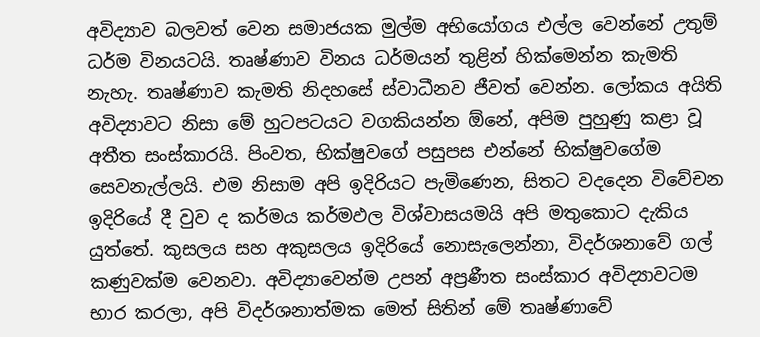අවිද්‍යාව බලවත් වෙන සමාජයක මුල්ම අභියෝගය එල්ල වෙන්නේ උතුම් ධර්ම විනයටයි. තෘෂ්ණාව විනය ධර්මයන් තුළින් හික්මෙන්න කැමති නැහැ. තෘෂ්ණාව කැමති නිදහසේ ස්වාධීනව ජීවත් වෙන්න. ලෝකය අයිති අවිද්‍යාවට නිසා මේ හුටපටයට වගකියන්න ඕනේ, අපිම පුහුණු කළා වූ අතීත සංස්කාරයි. පිංවත, භික්ෂුවගේ පසුපස එන්නේ භික්ෂුවගේම සෙවනැල්ලයි. එම නිසාම අපි ඉදිරියට පැමිණෙන, සිතට වදදෙන විවේචන ඉදිරියේ දී වුව ද කර්මය කර්මඵල විශ්වාසයමයි අපි මතුකොට දැකිය යුත්තේ. කුසලය සහ අකුසලය ඉදිරියේ නොසැලෙන්නා, විදර්ශනාවේ ගල් කණුවක්ම වෙනවා. අවිද්‍යාවෙන්ම උපන් අප්‍රණීත සංස්කාර අවිද්‍යාවටම භාර කරලා, අපි විදර්ශනාත්මක මෙත් සිතින් මේ තෘෂ්ණාවේ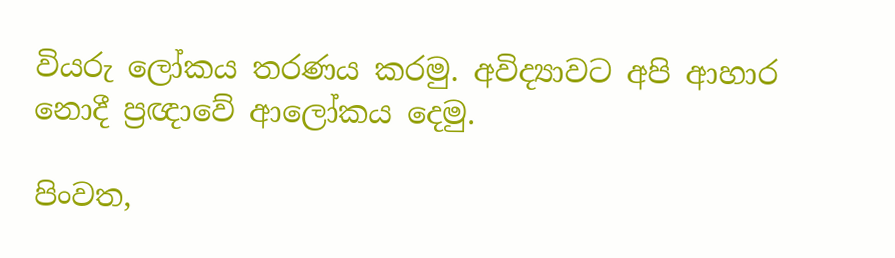වියරු ලෝකය තරණය කරමු. අවිද්‍යාවට අපි ආහාර නොදී ප්‍රඥාවේ ආලෝකය දෙමු.

පිංවත,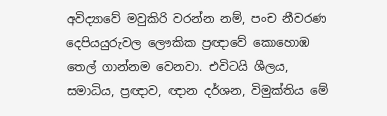අවිද්‍යාවේ මවුකිරි වරන්න නම්, පංච නීවරණ දෙපියයුරුවල ලෞකික ප්‍රඥාවේ කොහොඹ තෙල් ගාන්නම වෙනවා. එවිටයි ශීලය, සමාධිය, ප්‍රඥාව, ඥාන දර්ශන, විමුක්තිය මේ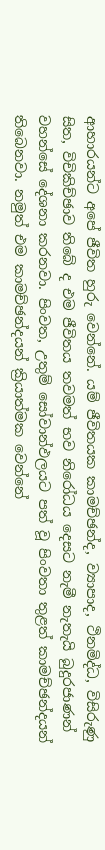ආහාරයන්ට අපේ ජීවිත හුරු වෙන්නේ. යම් ජීවිතයක කාමච්ඡන්ද, ව්‍යාපාද, ථිනමිද්ධ, විසිරුණු සිත, විචිකිච්ඡාව තිබේ ද එම ජීවිතය තවමත් භව නිරෝධය දෙසට නැමී නැතැයි බුදුරජාණන් වහන්සේ දේශනා කරනවා. පිංවත, උතුම් සෝවාන්ඵලයට පත් වූ පිංවතා තුළත් කාමච්ඡන්දයන් තිබෙනවා. නමුත් එම කාමච්ඡන්දයන් ක්‍රියාත්මක වෙන්නේ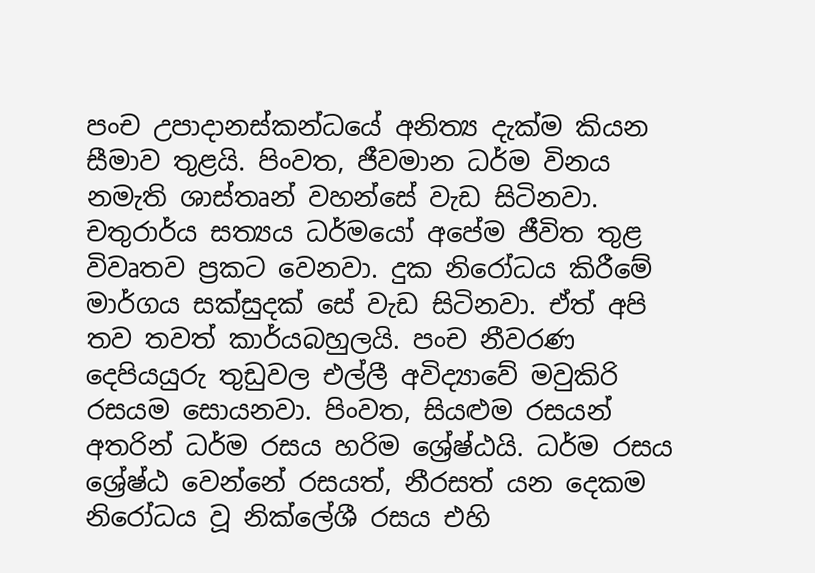පංච උපාදානස්කන්ධයේ අනිත්‍ය දැක්ම කියන සීමාව තුළයි. පිංවත, ජීවමාන ධර්ම විනය නමැති ශාස්තෘන් වහන්සේ වැඩ සිටිනවා. චතුරාර්ය සත්‍යය ධර්මයෝ අපේම ජීවිත තුළ විවෘතව ප්‍රකට වෙනවා. දුක නිරෝධය කිරීමේ මාර්ගය සක්සුදක් සේ වැඩ සිටිනවා. ඒත් අපි තව තවත් කාර්යබහුලයි. පංච නීවරණ දෙපියයුරු තුඩුවල එල්ලී අවිද්‍යාවේ මවුකිරි රසයම සොයනවා. පිංවත, සියළුම රසයන් අතරින් ධර්ම රසය හරිම ශ්‍රේෂ්ඨයි. ධර්ම රසය ශ්‍රේෂ්ඨ වෙන්නේ රසයත්, නීරසත් යන දෙකම නිරෝධය වූ නික්ලේශී රසය එහි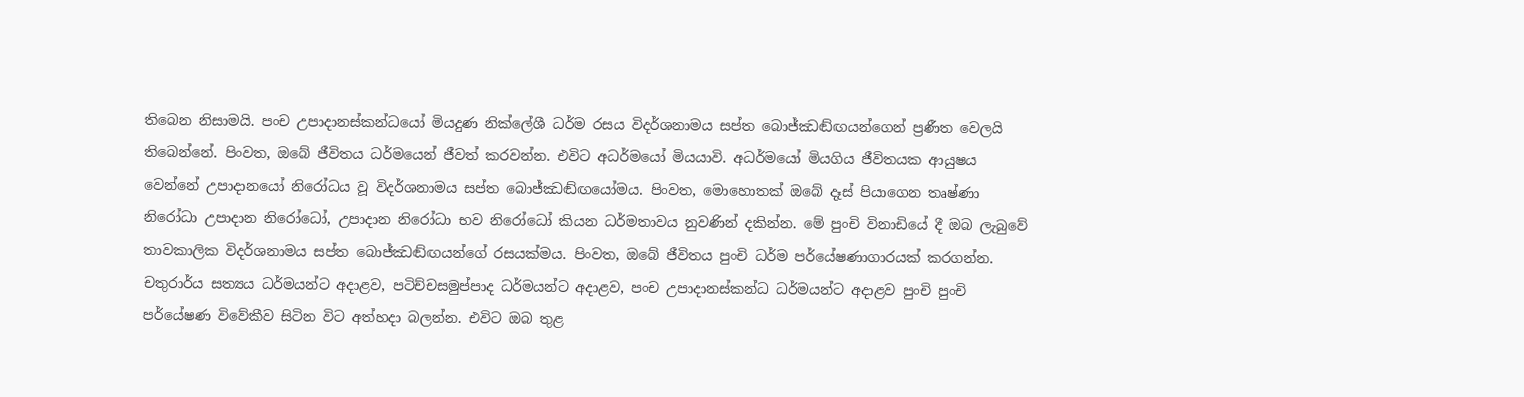තිබෙන නිසාමයි. පංච උපාදානස්කන්ධයෝ මියදුණ නික්ලේශී ධර්ම රසය විදර්ශනාමය සප්ත බොජ්ඣඬ්ඟයන්ගෙන් ප්‍රණීත වෙලයි තිබෙන්නේ. පිංවත, ඔබේ ජීවිතය ධර්මයෙන් ජීවත් කරවන්න. එවිට අධර්මයෝ මියයාවි. අධර්මයෝ මියගිය ජීවිතයක ආයුෂය වෙන්නේ උපාදානයෝ නිරෝධය වූ විදර්ශනාමය සප්ත බොජ්ඣඬ්ඟයෝමය. පිංවත, මොහොතක් ඔබේ දෑස් පියාගෙන තෘෂ්ණා නිරෝධා උපාදාන නිරෝධෝ, උපාදාන නිරෝධා භව නිරෝධෝ කියන ධර්මතාවය නුවණින් දකින්න. මේ පුංචි විනාඩියේ දී ඔබ ලැබුවේ තාවකාලික විදර්ශනාමය සප්ත බොජ්ඣඬ්ඟයන්ගේ රසයක්මය. පිංවත, ඔබේ ජීවිතය පුංචි ධර්ම පර්යේෂණාගාරයක් කරගන්න. චතුරාර්ය සත්‍යය ධර්මයන්ට අදාළව, පටිච්චසමුප්පාද ධර්මයන්ට අදාළව, පංච උපාදානස්කන්ධ ධර්මයන්ට අදාළව පුංචි පුංචි පර්යේෂණ විවේකීව සිටින විට අත්හදා බලන්න. එවිට ඔබ තුළ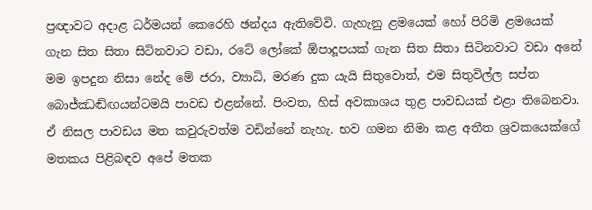ප්‍රඥාවට අදාළ ධර්මයන් කෙරෙහි ඡන්දය ඇතිවේවි. ගැහැනු ළමයෙක් හෝ පිරිමි ළමයෙක් ගැන සිත සිතා සිටිනවාට වඩා, රටේ ලෝකේ ඕපාදූපයක් ගැන සිත සිතා සිටිනවාට වඩා අනේ මම ඉපදුන නිසා නේද මේ ජරා, ව්‍යාධි, මරණ දුක යැයි සිතුවොත්, එම සිතුවිල්ල සප්ත බොජ්ඣඬ්ඟයන්ටමයි පාවඩ එළන්නේ. පිංවත, හිස් අවකාශය තුළ පාවඩයක් එළා තිබෙනවා. ඒ නිසල පාවඩය මත කවුරුවත්ම වඩින්නේ නැහැ. භව ගමන නිමා කළ අතීත ශ්‍රවකයෙක්ගේ මතකය පිළිබඳව අපේ මතක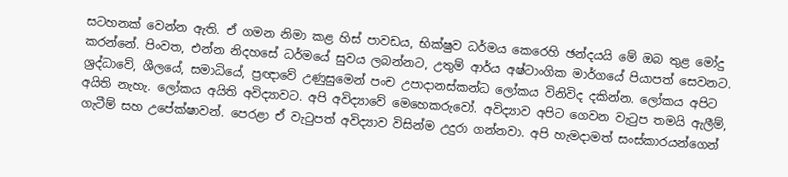සටහනක් වෙන්න ඇති. ඒ ගමන නිමා කළ හිස් පාවඩය, භික්ෂුව ධර්මය කෙරෙහි ඡන්දයයි මේ ඔබ තුළ මෝදු කරන්නේ. පිංවත, එන්න නිදහසේ ධර්මයේ සුවය ලබන්නට, උතුම් ආර්ය අෂ්ටාංගික මාර්ගයේ පියාපත් සෙවනට. ශ්‍රද්ධාවේ, ශීලයේ, සමාධියේ, ප්‍රඥාවේ උණුසුමෙන් පංච උපාදානස්කන්ධ ලෝකය විනිවිද දකින්න. ලෝකය අපිට අයිති නැහැ. ලෝකය අයිති අවිද්‍යාවට. අපි අවිද්‍යාවේ මෙහෙකරුවෝ. අවිද්‍යාව අපිට ගෙවන වැටුප තමයි ඇලීම්, ගැටීම් සහ උපේක්ෂාවන්. පෙරළා ඒ වැටුපත් අවිද්‍යාව විසින්ම උදුරා ගන්නවා. අපි හැමදාමත් සංස්කාරයන්ගෙන්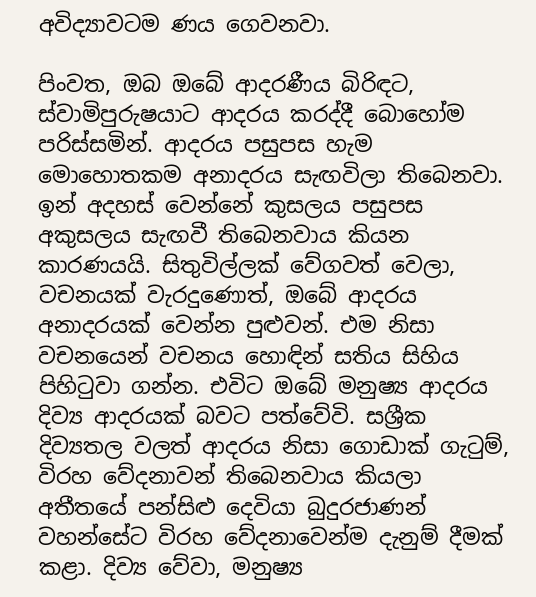අවිද්‍යාවටම ණය ගෙවනවා.

පිංවත, ඔබ ඔබේ ආදරණීය බිරිඳට, ස්වාමිපුරුෂයාට ආදරය කරද්දී බොහෝම පරිස්සමින්. ආදරය පසුපස හැම මොහොතකම අනාදරය සැඟවිලා තිබෙනවා. ඉන් අදහස් වෙන්නේ කුසලය පසුපස අකුසලය සැඟවී තිබෙනවාය කියන කාරණයයි. සිතුවිල්ලක් වේගවත් වෙලා, වචනයක් වැරදුණොත්, ඔබේ ආදරය අනාදරයක් වෙන්න පුළුවන්. එම නිසා වචනයෙන් වචනය හොඳින් සතිය සිහිය පිහිටුවා ගන්න. එවිට ඔබේ මනුෂ්‍ය ආදරය දිව්‍ය ආදරයක් බවට පත්වේවි. සශ්‍රීක දිව්‍යතල වලත් ආදරය නිසා ගොඩාක් ගැටුම්, විරහ වේදනාවන් තිබෙනවාය කියලා අතීතයේ පන්සිළු දෙවියා බුදුරජාණන් වහන්සේට විරහ වේදනාවෙන්ම දැනුම් දීමක් කළා. දිව්‍ය වේවා, මනුෂ්‍ය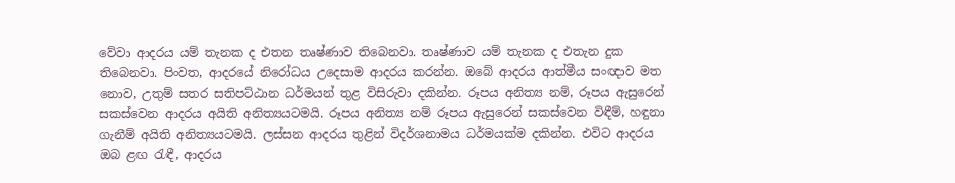වේවා ආදරය යම් තැනක ද එතන තෘෂ්ණාව තිබෙනවා. තෘෂ්ණාව යම් තැනක ද එතැන දුක තිබෙනවා. පිංවත, ආදරයේ නිරෝධය උදෙසාම ආදරය කරන්න. ඔබේ ආදරය ආත්මීය සංඥාව මත නොව, උතුම් සතර සතිපට්ඨාන ධර්මයන් තුළ විසිරුවා දකින්න. රූපය අනිත්‍ය නම්, රූපය ඇසුරෙන් සකස්වෙන ආදරය අයිති අනිත්‍යයටමයි. රූපය අනිත්‍ය නම් රූපය ඇසුරෙන් සකස්වෙන විඳීම්, හඳුනා ගැනීම් අයිති අනිත්‍යයටමයි. ලස්සන ආදරය තුළින් විදර්ශනාමය ධර්මයක්ම දකින්න. එවිට ආදරය ඔබ ළඟ රැඳී, ආදරය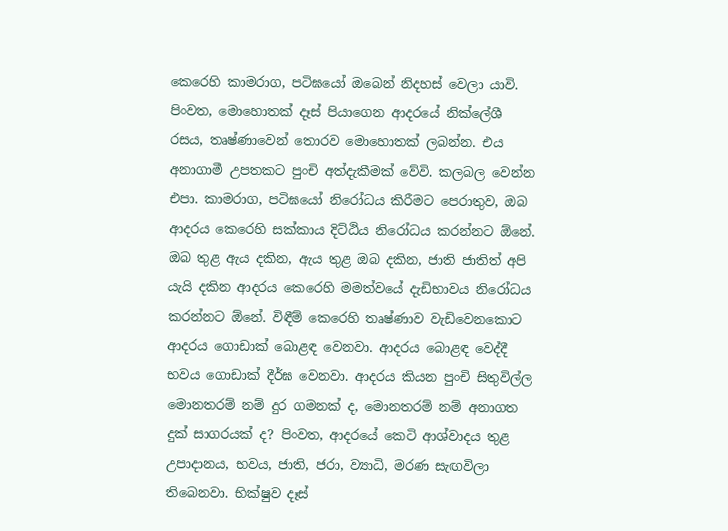කෙරෙහි කාමරාග, පටිඝයෝ ඔබෙන් නිදහස් වෙලා යාවි. පිංවත, මොහොතක් දෑස් පියාගෙන ආදරයේ නික්ලේශී රසය, තෘෂ්ණාවෙන් තොරව මොහොතක් ලබන්න. එය අනාගාමී උපතකට පුංචි අත්දැකීමක් වේවි. කලබල වෙන්න එපා. කාමරාග, පටිඝයෝ නිරෝධය කිරීමට පෙරාතුව, ඔබ ආදරය කෙරෙහි සක්කාය දිට්ඨිය නිරෝධය කරන්නට ඕනේ. ඔබ තුළ ඇය දකින, ඇය තුළ ඔබ දකින, ජාති ජාතිත් අපි යැයි දකින ආදරය කෙරෙහි මමත්වයේ දැඩිභාවය නිරෝධය කරන්නට ඕනේ. විඳීම් කෙරෙහි තෘෂ්ණාව වැඩිවෙනකොට ආදරය ගොඩාක් බොළඳ වෙනවා. ආදරය බොළඳ වෙද්දී භවය ගොඩාක් දීර්ඝ වෙනවා. ආදරය කියන පුංචි සිතුවිල්ල මොනතරම් නම් දුර ගමනක් ද, මොනතරම් නම් අනාගත දුක් සාගරයක් ද? පිංවත, ආදරයේ කෙටි ආශ්වාදය තුළ උපාදානය, භවය, ජාති, ජරා, ව්‍යාධි, මරණ සැඟවිලා තිබෙනවා. භික්ෂුව දෑස්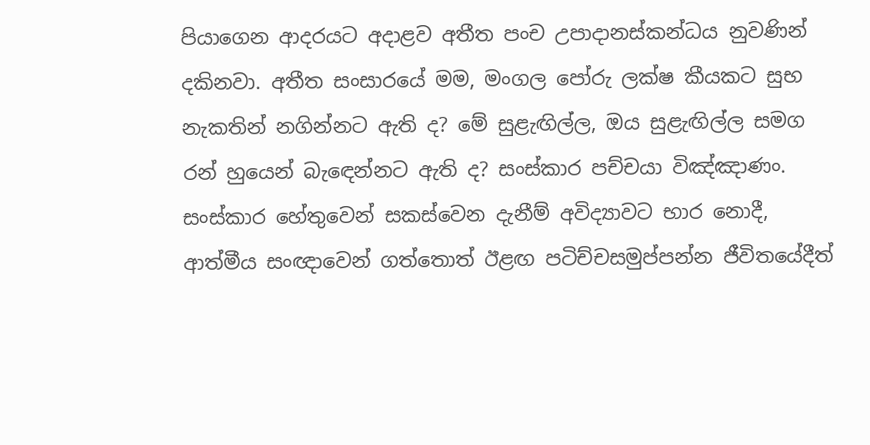පියාගෙන ආදරයට අදාළව අතීත පංච උපාදානස්කන්ධය නුවණින් දකිනවා. අතීත සංසාරයේ මම, මංගල පෝරු ලක්ෂ කීයකට සුභ නැකතින් නගින්නට ඇති ද? මේ සුළැඟිල්ල, ඔය සුළැඟිල්ල සමග රන් හුයෙන් බැඳෙන්නට ඇති ද? සංස්කාර පච්චයා විඤ්ඤාණං. සංස්කාර හේතුවෙන් සකස්වෙන දැනීම් අවිද්‍යාවට භාර නොදී, ආත්මීය සංඥාවෙන් ගත්තොත් ඊළඟ පටිච්චසමුප්පන්න ජීවිතයේදීත්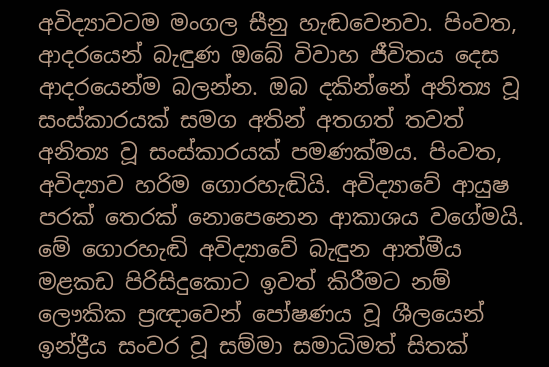අවිද්‍යාවටම මංගල සීනු හැඬවෙනවා. පිංවත, ආදරයෙන් බැඳුණ ඔබේ විවාහ ජීවිතය දෙස ආදරයෙන්ම බලන්න. ඔබ දකින්නේ අනිත්‍ය වූ සංස්කාරයක් සමග අතින් අතගත් තවත් අනිත්‍ය වූ සංස්කාරයක් පමණක්මය. පිංවත, අවිද්‍යාව හරිම ගොරහැඬියි. අවිද්‍යාවේ ආයුෂ පරක් තෙරක් නොපෙනෙන ආකාශය වගේමයි. මේ ගොරහැඬි අවිද්‍යාවේ බැඳුන ආත්මීය මළකඩ පිරිසිදුකොට ඉවත් කිරීමට නම් ලෞකික ප්‍රඥාවෙන් පෝෂණය වූ ශීලයෙන් ඉන්ද්‍රීය සංවර වූ සම්මා සමාධිමත් සිතක්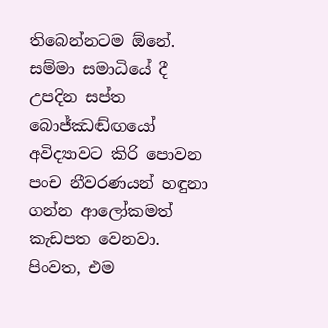තිබෙන්නටම ඕනේ. සම්මා සමාධියේ දී උපදින සප්ත බොජ්ඣඬ්ඟයෝ අවිද්‍යාවට කිරි පොවන පංච නීවරණයන් හඳුනා ගන්න ආලෝකමත් කැඩපත වෙනවා. පිංවත, එම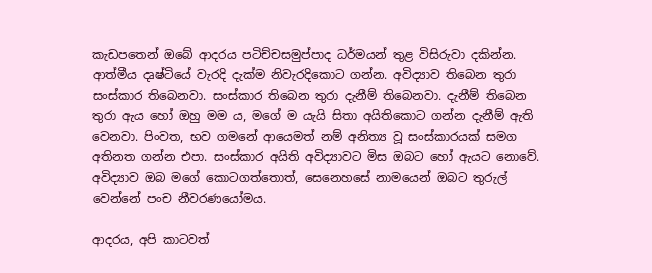කැඩපතෙන් ඔබේ ආදරය පටිච්චසමුප්පාද ධර්මයන් තුළ විසිරුවා දකින්න. ආත්මීය දෘෂ්ටියේ වැරදි දැක්ම නිවැරදිකොට ගන්න. අවිද්‍යාව තිබෙන තුරා සංස්කාර තිබෙනවා. සංස්කාර තිබෙන තුරා දැනීම් තිබෙනවා. දැනීම් තිබෙන තුරා ඇය හෝ ඔහු මම ය, මගේ ම යැයි සිතා අයිතිකොට ගන්න දැනීම් ඇති වෙනවා. පිංවත, භව ගමනේ ආයෙමත් නම් අනිත්‍ය වූ සංස්කාරයක් සමග අතිනත ගන්න එපා. සංස්කාර අයිති අවිද්‍යාවට මිස ඔබට හෝ ඇයට නොවේ. අවිද්‍යාව ඔබ මගේ කොටගත්තොත්, සෙනෙහසේ නාමයෙන් ඔබට තුරුල් වෙන්නේ පංච නීවරණයෝමය.

ආදරය, අපි කාටවත්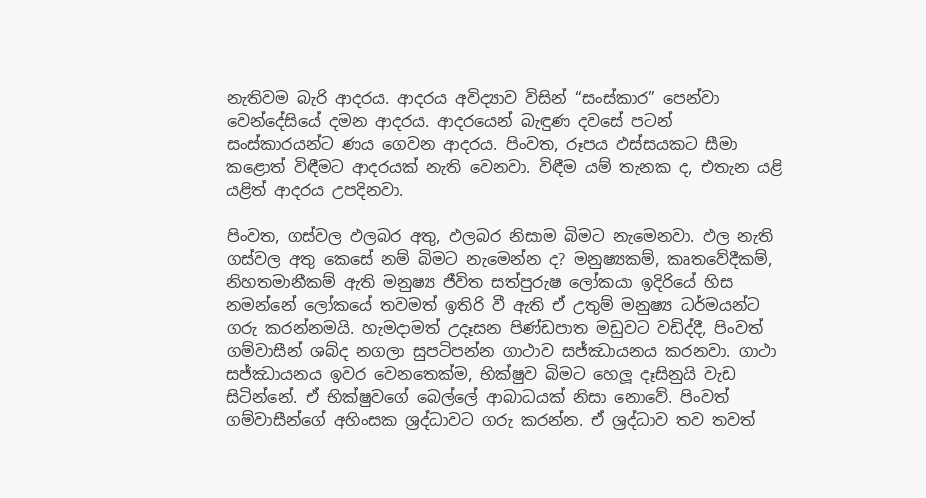නැතිවම බැරි ආදරය. ආදරය අවිද්‍යාව විසින් “සංස්කාර” පෙන්වා වෙන්දේසියේ දමන ආදරය. ආදරයෙන් බැඳුණ දවසේ පටන් සංස්කාරයන්ට ණය ගෙවන ආදරය. පිංවත, රූපය ඵස්සයකට සීමා කළොත් විඳීමට ආදරයක් නැති වෙනවා. විඳීම යම් තැනක ද, එතැන යළි යළිත් ආදරය උපදිනවා.

පිංවත, ගස්වල ඵලබර අතු, ඵලබර නිසාම බිමට නැමෙනවා. ඵල නැති ගස්වල අතු කෙසේ නම් බිමට නැමෙන්න ද? මනුෂ්‍යකම්, කෘතවේදීකම්, නිහතමානීකම් ඇති මනුෂ්‍ය ජීවිත සත්පුරුෂ ලෝකයා ඉදිරියේ හිස නමන්නේ ලෝකයේ තවමත් ඉතිරි වී ඇති ඒ උතුම් මනුෂ්‍ය ධර්මයන්ට ගරු කරන්නමයි. හැමදාමත් උදෑසන පිණ්ඩපාත මඩුවට වඩිද්දී, පිංවත් ගම්වාසීන් ශබ්ද නගලා සුපටිපන්න ගාථාව සජ්ඣායනය කරනවා. ගාථා සජ්ඣායනය ඉවර වෙනතෙක්ම, භික්ෂුව බිමට හෙලූ දෑසිනුයි වැඩ සිටින්නේ. ඒ භික්ෂුවගේ බෙල්ලේ ආබාධයක් නිසා නොවේ. පිංවත් ගම්වාසීන්ගේ අහිංසක ශ්‍රද්ධාවට ගරු කරන්න. ඒ ශ්‍රද්ධාව තව තවත්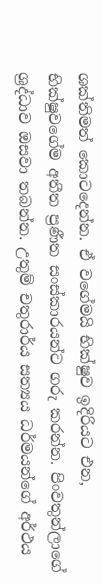ශක්තිමත් කොටදෙන්න. ඒ වගේමයි භික්ෂුව ඉදිරියට එන, භික්ෂුවගේම අතීත ප්‍රණීත සංස්කාරයන්ට ගරු කරන්න. පිංවතුන්ලාගේ ශ්‍රද්ධාව ඔසවා තබන්න. උතුම් චතුරාර්ය සත්‍යය ධර්මයන්ගේ අර්ථය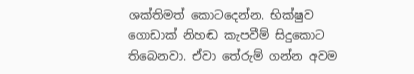ශක්තිමත් කොටදෙන්න. භික්ෂුව ගොඩාක් නිහඬ කැපවීම් සිදුකොට තිබෙනවා. ඒවා තේරුම් ගන්න අවම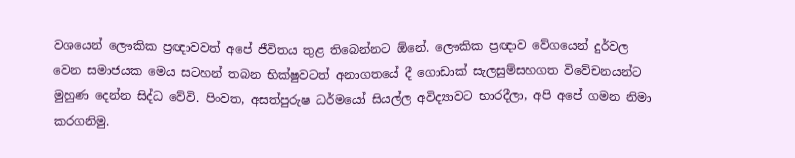වශයෙන් ලෞකික ප්‍රඥාවවත් අපේ ජීවිතය තුළ තිබෙන්නට ඕනේ. ලෞකික ප්‍රඥාව වේගයෙන් දුර්වල වෙන සමාජයක මෙය සටහන් තබන භික්ෂුවටත් අනාගතයේ දී ගොඩාක් සැලසුම්සහගත විවේචනයන්ට මුහුණ දෙන්න සිද්ධ වේවි. පිංවත, අසත්පුරුෂ ධර්මයෝ සියල්ල අවිද්‍යාවට භාරදීලා, අපි අපේ ගමන නිමා කරගනිමු.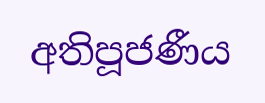අතිපූජණීය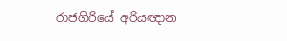රාජගිරියේ අරියඥාන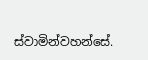ස්වාමින්වහන්සේ.